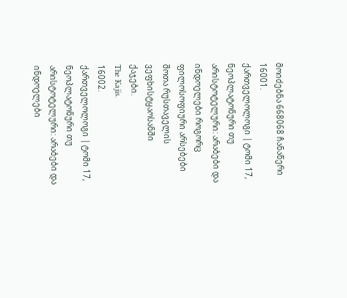მოიძებნა 668068 ჩანაწერი
16001.
ქართველოლოგი | ტომი 17, ნეოპლატონური თუ არისტოტელური: არაბები და ინდოელები როგორც ფილოსოფიური არსებები შოთა რუსთაველის ვეფხისტყაოსანში
ქაჯები.
The Kajis.
16002.
ქართველოლოგი | ტომი 17, ნეოპლატონური თუ არისტოტელური: არაბები და ინდოელები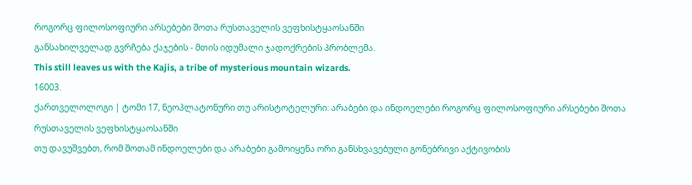როგორც ფილოსოფიური არსებები შოთა რუსთაველის ვეფხისტყაოსანში
განსახილველად გვრჩება ქაჯების - მთის იდუმალი ჯადოქრების პრობლემა.
This still leaves us with the Kajis, a tribe of mysterious mountain wizards.
16003.
ქართველოლოგი | ტომი 17, ნეოპლატონური თუ არისტოტელური: არაბები და ინდოელები როგორც ფილოსოფიური არსებები შოთა რუსთაველის ვეფხისტყაოსანში
თუ დავუშვებთ, რომ შოთამ ინდოელები და არაბები გამოიყენა ორი განსხვავებული გონებრივი აქტივობის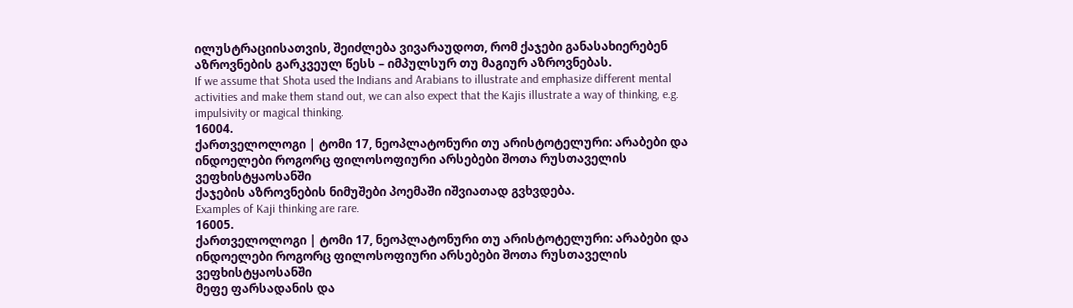ილუსტრაციისათვის, შეიძლება ვივარაუდოთ, რომ ქაჯები განასახიერებენ აზროვნების გარკვეულ წესს – იმპულსურ თუ მაგიურ აზროვნებას.
If we assume that Shota used the Indians and Arabians to illustrate and emphasize different mental activities and make them stand out, we can also expect that the Kajis illustrate a way of thinking, e.g. impulsivity or magical thinking.
16004.
ქართველოლოგი | ტომი 17, ნეოპლატონური თუ არისტოტელური: არაბები და ინდოელები როგორც ფილოსოფიური არსებები შოთა რუსთაველის ვეფხისტყაოსანში
ქაჯების აზროვნების ნიმუშები პოემაში იშვიათად გვხვდება.
Examples of Kaji thinking are rare.
16005.
ქართველოლოგი | ტომი 17, ნეოპლატონური თუ არისტოტელური: არაბები და ინდოელები როგორც ფილოსოფიური არსებები შოთა რუსთაველის ვეფხისტყაოსანში
მეფე ფარსადანის და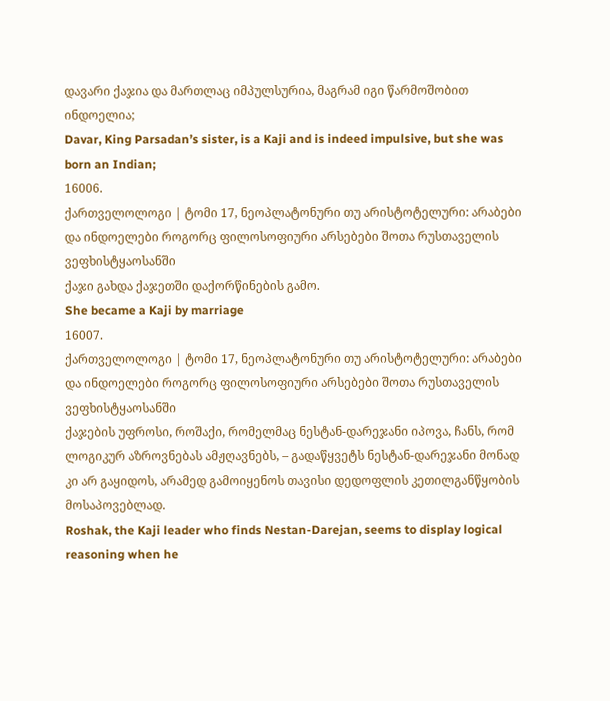დავარი ქაჯია და მართლაც იმპულსურია, მაგრამ იგი წარმოშობით ინდოელია;
Davar, King Parsadan’s sister, is a Kaji and is indeed impulsive, but she was born an Indian;
16006.
ქართველოლოგი | ტომი 17, ნეოპლატონური თუ არისტოტელური: არაბები და ინდოელები როგორც ფილოსოფიური არსებები შოთა რუსთაველის ვეფხისტყაოსანში
ქაჯი გახდა ქაჯეთში დაქორწინების გამო.
She became a Kaji by marriage
16007.
ქართველოლოგი | ტომი 17, ნეოპლატონური თუ არისტოტელური: არაბები და ინდოელები როგორც ფილოსოფიური არსებები შოთა რუსთაველის ვეფხისტყაოსანში
ქაჯების უფროსი, როშაქი, რომელმაც ნესტან-დარეჯანი იპოვა, ჩანს, რომ ლოგიკურ აზროვნებას ამჟღავნებს, – გადაწყვეტს ნესტან-დარეჯანი მონად კი არ გაყიდოს, არამედ გამოიყენოს თავისი დედოფლის კეთილგანწყობის მოსაპოვებლად.
Roshak, the Kaji leader who finds Nestan-Darejan, seems to display logical reasoning when he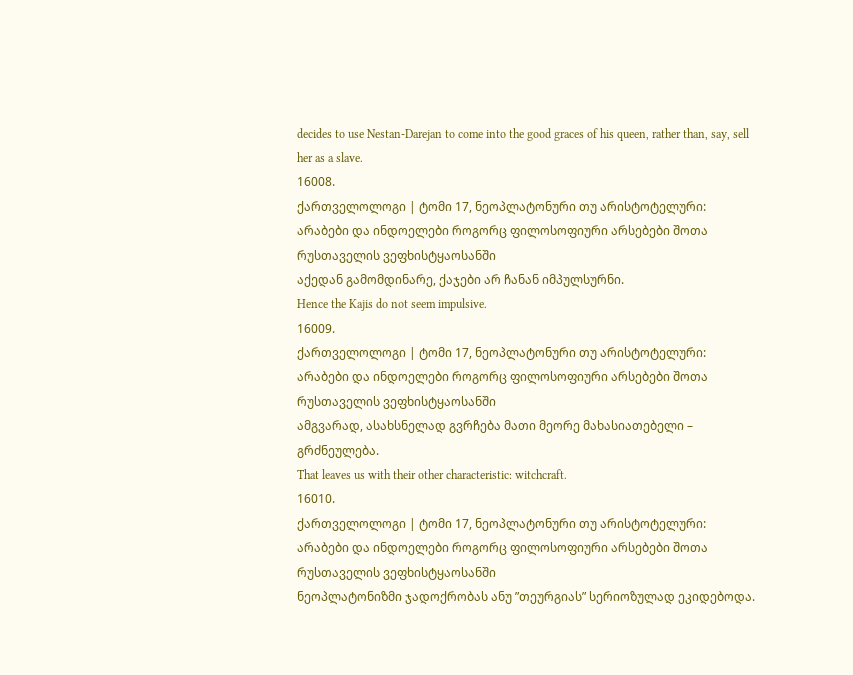decides to use Nestan-Darejan to come into the good graces of his queen, rather than, say, sell her as a slave.
16008.
ქართველოლოგი | ტომი 17, ნეოპლატონური თუ არისტოტელური: არაბები და ინდოელები როგორც ფილოსოფიური არსებები შოთა რუსთაველის ვეფხისტყაოსანში
აქედან გამომდინარე, ქაჯები არ ჩანან იმპულსურნი.
Hence the Kajis do not seem impulsive.
16009.
ქართველოლოგი | ტომი 17, ნეოპლატონური თუ არისტოტელური: არაბები და ინდოელები როგორც ფილოსოფიური არსებები შოთა რუსთაველის ვეფხისტყაოსანში
ამგვარად, ასახსნელად გვრჩება მათი მეორე მახასიათებელი – გრძნეულება.
That leaves us with their other characteristic: witchcraft.
16010.
ქართველოლოგი | ტომი 17, ნეოპლატონური თუ არისტოტელური: არაბები და ინდოელები როგორც ფილოსოფიური არსებები შოთა რუსთაველის ვეფხისტყაოსანში
ნეოპლატონიზმი ჯადოქრობას ანუ ”თეურგიას” სერიოზულად ეკიდებოდა.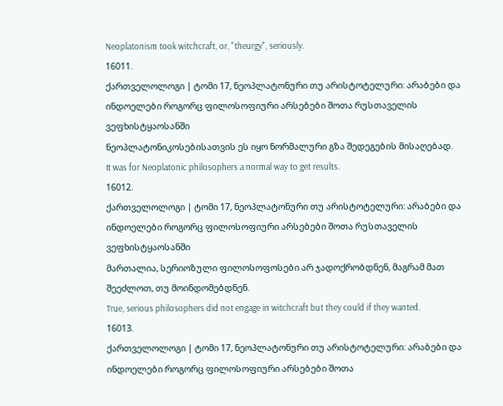Neoplatonism took witchcraft, or, "theurgy", seriously.
16011.
ქართველოლოგი | ტომი 17, ნეოპლატონური თუ არისტოტელური: არაბები და ინდოელები როგორც ფილოსოფიური არსებები შოთა რუსთაველის ვეფხისტყაოსანში
ნეოპლატონიკოსებისათვის ეს იყო ნორმალური გზა შედეგების მისაღებად.
It was for Neoplatonic philosophers a normal way to get results.
16012.
ქართველოლოგი | ტომი 17, ნეოპლატონური თუ არისტოტელური: არაბები და ინდოელები როგორც ფილოსოფიური არსებები შოთა რუსთაველის ვეფხისტყაოსანში
მართალია, სერიოზული ფილოსოფოსები არ ჯადოქრობდნენ, მაგრამ მათ შეეძლოთ, თუ მოინდომებდნენ.
True, serious philosophers did not engage in witchcraft but they could if they wanted.
16013.
ქართველოლოგი | ტომი 17, ნეოპლატონური თუ არისტოტელური: არაბები და ინდოელები როგორც ფილოსოფიური არსებები შოთა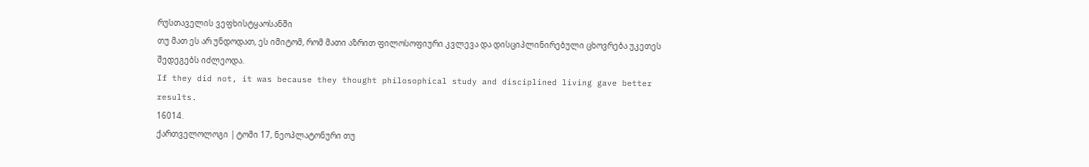რუსთაველის ვეფხისტყაოსანში
თუ მათ ეს არ უნდოდათ, ეს იმიტომ, რომ მათი აზრით ფილოსოფიური კვლევა და დისციპლინირებული ცხოვრება უკეთეს შედეგებს იძლეოდა.
If they did not, it was because they thought philosophical study and disciplined living gave better results.
16014.
ქართველოლოგი | ტომი 17, ნეოპლატონური თუ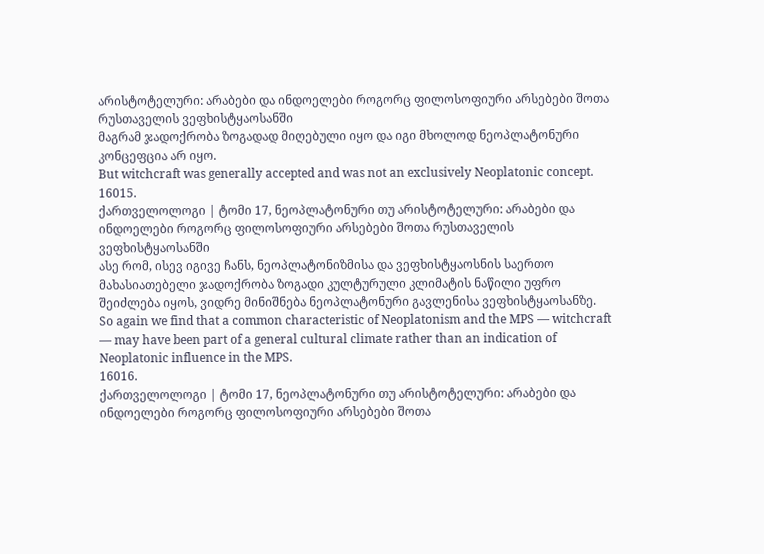არისტოტელური: არაბები და ინდოელები როგორც ფილოსოფიური არსებები შოთა რუსთაველის ვეფხისტყაოსანში
მაგრამ ჯადოქრობა ზოგადად მიღებული იყო და იგი მხოლოდ ნეოპლატონური კონცეფცია არ იყო.
But witchcraft was generally accepted and was not an exclusively Neoplatonic concept.
16015.
ქართველოლოგი | ტომი 17, ნეოპლატონური თუ არისტოტელური: არაბები და ინდოელები როგორც ფილოსოფიური არსებები შოთა რუსთაველის ვეფხისტყაოსანში
ასე რომ, ისევ იგივე ჩანს, ნეოპლატონიზმისა და ვეფხისტყაოსნის საერთო მახასიათებელი ჯადოქრობა ზოგადი კულტურული კლიმატის ნაწილი უფრო შეიძლება იყოს, ვიდრე მინიშნება ნეოპლატონური გავლენისა ვეფხისტყაოსანზე.
So again we find that a common characteristic of Neoplatonism and the MPS — witchcraft — may have been part of a general cultural climate rather than an indication of Neoplatonic influence in the MPS.
16016.
ქართველოლოგი | ტომი 17, ნეოპლატონური თუ არისტოტელური: არაბები და ინდოელები როგორც ფილოსოფიური არსებები შოთა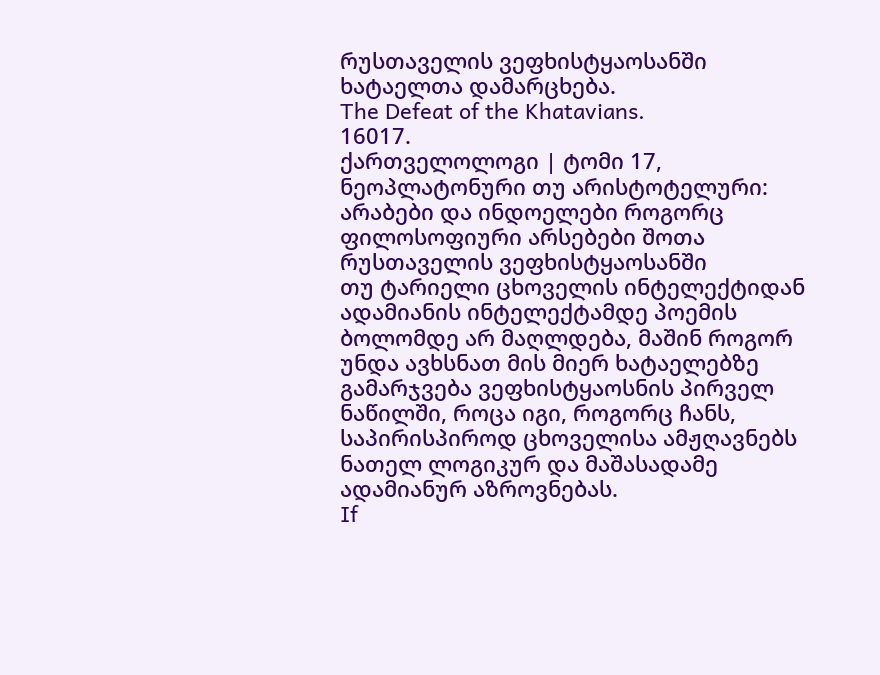რუსთაველის ვეფხისტყაოსანში
ხატაელთა დამარცხება.
The Defeat of the Khatavians.
16017.
ქართველოლოგი | ტომი 17, ნეოპლატონური თუ არისტოტელური: არაბები და ინდოელები როგორც ფილოსოფიური არსებები შოთა რუსთაველის ვეფხისტყაოსანში
თუ ტარიელი ცხოველის ინტელექტიდან ადამიანის ინტელექტამდე პოემის ბოლომდე არ მაღლდება, მაშინ როგორ უნდა ავხსნათ მის მიერ ხატაელებზე გამარჯვება ვეფხისტყაოსნის პირველ ნაწილში, როცა იგი, როგორც ჩანს, საპირისპიროდ ცხოველისა ამჟღავნებს ნათელ ლოგიკურ და მაშასადამე ადამიანურ აზროვნებას.
If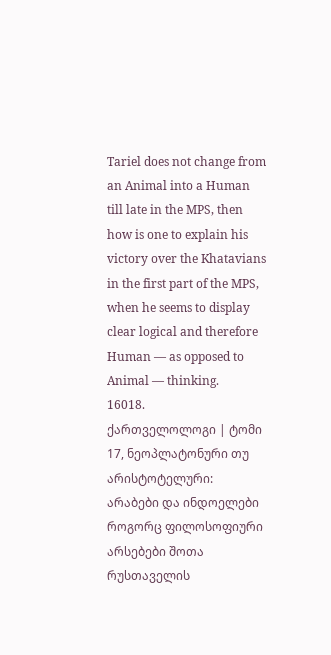Tariel does not change from an Animal into a Human till late in the MPS, then how is one to explain his victory over the Khatavians in the first part of the MPS, when he seems to display clear logical and therefore Human — as opposed to Animal — thinking.
16018.
ქართველოლოგი | ტომი 17, ნეოპლატონური თუ არისტოტელური: არაბები და ინდოელები როგორც ფილოსოფიური არსებები შოთა რუსთაველის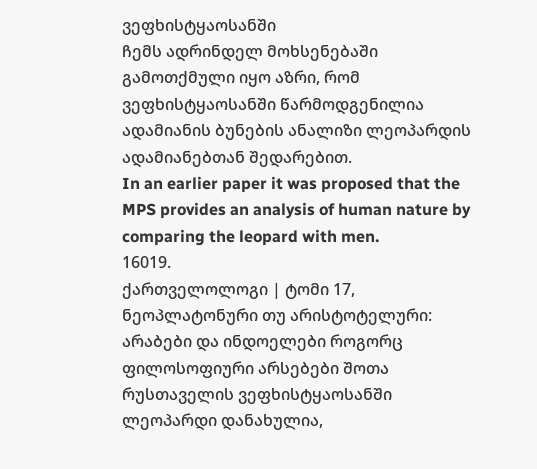ვეფხისტყაოსანში
ჩემს ადრინდელ მოხსენებაში გამოთქმული იყო აზრი, რომ ვეფხისტყაოსანში წარმოდგენილია ადამიანის ბუნების ანალიზი ლეოპარდის ადამიანებთან შედარებით.
In an earlier paper it was proposed that the MPS provides an analysis of human nature by comparing the leopard with men.
16019.
ქართველოლოგი | ტომი 17, ნეოპლატონური თუ არისტოტელური: არაბები და ინდოელები როგორც ფილოსოფიური არსებები შოთა რუსთაველის ვეფხისტყაოსანში
ლეოპარდი დანახულია,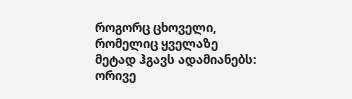როგორც ცხოველი, რომელიც ყველაზე მეტად ჰგავს ადამიანებს: ორივე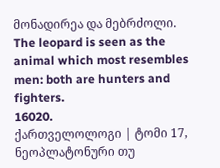მონადირეა და მებრძოლი.
The leopard is seen as the animal which most resembles men: both are hunters and fighters.
16020.
ქართველოლოგი | ტომი 17, ნეოპლატონური თუ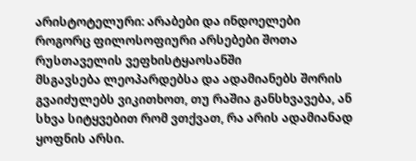არისტოტელური: არაბები და ინდოელები როგორც ფილოსოფიური არსებები შოთა რუსთაველის ვეფხისტყაოსანში
მსგავსება ლეოპარდებსა და ადამიანებს შორის გვაიძულებს ვიკითხოთ, თუ რაშია განსხვავება, ან სხვა სიტყვებით რომ ვთქვათ, რა არის ადამიანად ყოფნის არსი.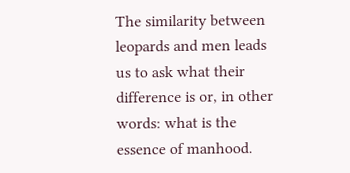The similarity between leopards and men leads us to ask what their difference is or, in other words: what is the essence of manhood.